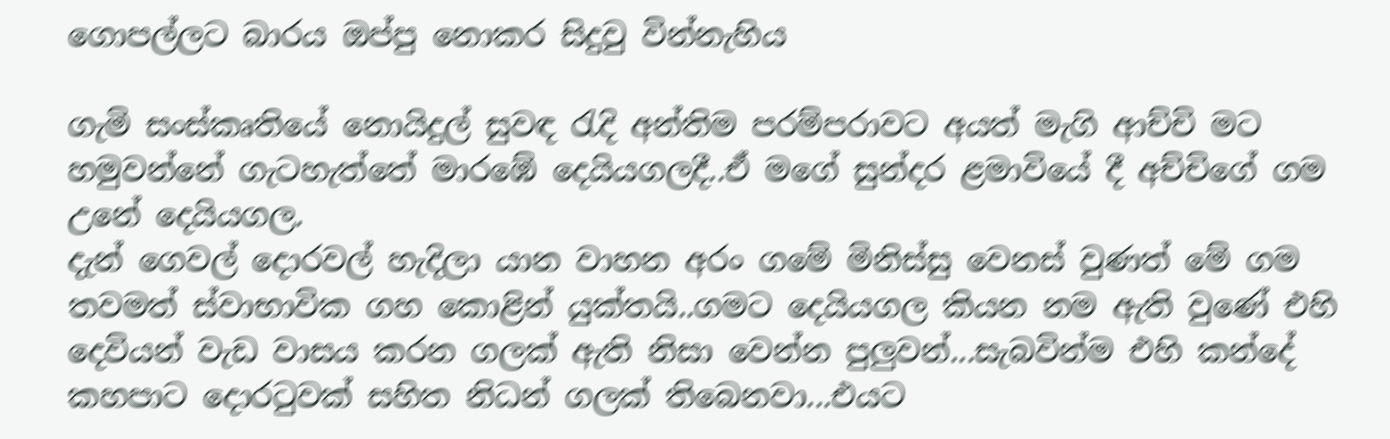ගොපල්ලට බාරය ඔප්පු නොකර සිදුවු වින්නැහිය

ගැමි සංස්කෘතියේ නොයිදුල් සුවඳ රැදි අන්තිම පරම්පරාවට අයත් මැගි ආච්චි මට හමුවන්නේ ගැටහැත්තේ මාරඹේ දෙයියගලදී..ඒ මගේ සුන්දර ළමාවියේ දී අච්චිගේ ගම උනේ දෙයියගල.
දැන් ගෙවල් දොරවල් හැදිලා යාන වාහන අරං ගමේ මිනිස්සු වෙනස් වුණත් මේ ගම තවමත් ස්වාභාවික ගහ කොළින් යුක්තයි..ගමට දෙයියගල කියන නම ඇති වුණේ එහි දෙවියන් වැඩ වාසය කරන ගලක් ඇති නිසා වෙන්න පුලුවන්...සැබවින්ම එහි කන්දේ කහපාට දොරටුවක් සහිත නිධන් ගලක් තිබෙනවා...එයට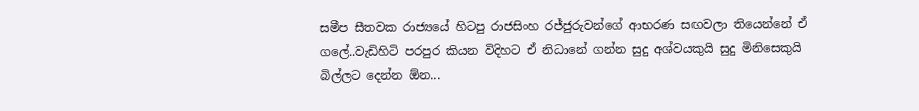සමීප සීතවක රාජ්‍යයේ හිටපු රාජසිංහ රජ්ජුරුවන්ගේ ආභරණ සඟවලා තියෙන්නේ ඒ ගලේ..වැඩිහිටි පරපුර කියන විදිහට ඒ නිධානේ ගන්න සුදු අශ්වයකුයි සුදු මිනිසෙකුයි බිල්ලට දෙන්න ඕන...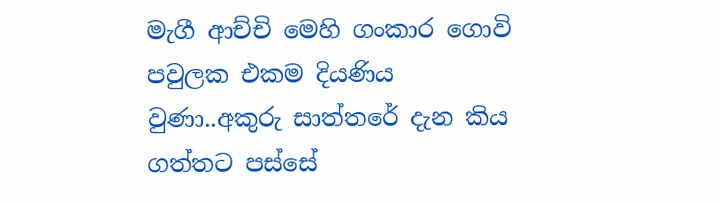මැගී ආච්චි මෙහි ගංකාර ගොවි පවුලක එකම දියණිය වුණා..අකුරු සාත්තරේ දැන කිය ගත්තට පස්සේ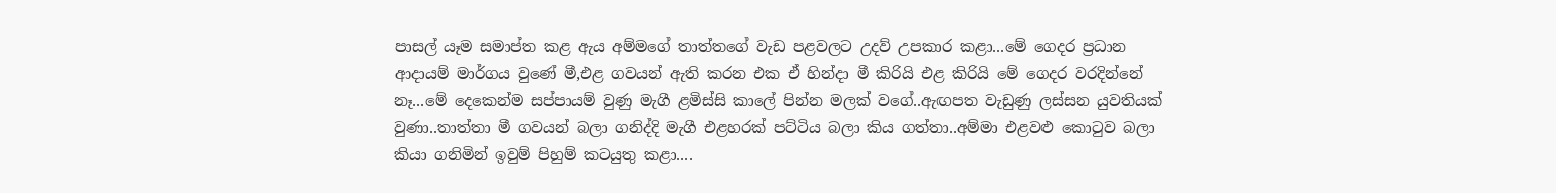පාසල් යෑම සමාප්ත කළ ඇය අම්මගේ තාත්තගේ වැඩ පළවලට උදව් උපකාර කළා...මේ ගෙදර ප්‍රධාන ආදායම් මාර්ගය වුණේ මී,එළ ගවයන් ඇති කරන එක ඒ හින්දා මී කිරියි එළ කිරියි මේ ගෙදර වරදින්නේ නෑ...මේ දෙකෙන්ම සප්පායම් වුණු මැගී ළමිස්සි කාලේ පින්න මලක් වගේ..ඇඟපත වැඩුණු ලස්සන යුවතියක් වුණා..තාත්තා මී ගවයන් බලා ගනිද්දි මැගී එළහරක් පට්ටිය බලා කිය ගත්තා..අම්මා එළවළු කොටුව බලා කියා ගනිමින් ඉවුම් පිහුම් කටයුතු කළා....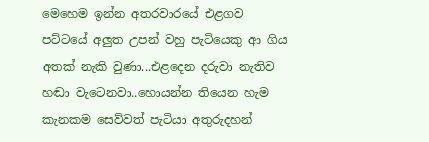මෙහෙම ඉන්න අතරවාරයේ එළගව පට්ටයේ අලුත උපන් වහු පැටියෙකු ආ ගිය අතක් නැකි වුණා...එළදෙන දරුවා නැතිව හඬා වැටෙනවා..හොයන්න තියෙන හැම කැනකම සෙව්වත් පැටියා අතුරුදහන්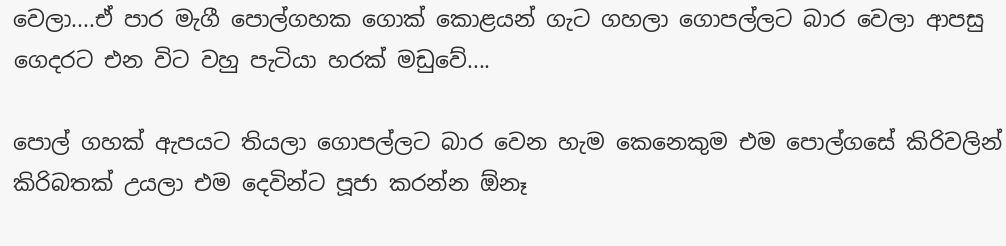වෙලා....ඒ පාර මැගී පොල්ගහක ගොක් කොළයන් ගැට ගහලා ගොපල්ලට බාර වෙලා ආපසු ගෙදරට එන විට වහු පැටියා හරක් මඩුවේ....

පොල් ගහක් ඇපයට තියලා ගොපල්ලට බාර වෙන හැම කෙනෙකුම එම පොල්ගසේ කිරිවලින් කිරිබතක් උයලා එම දෙවින්ට පූජා කරන්න ඕනෑ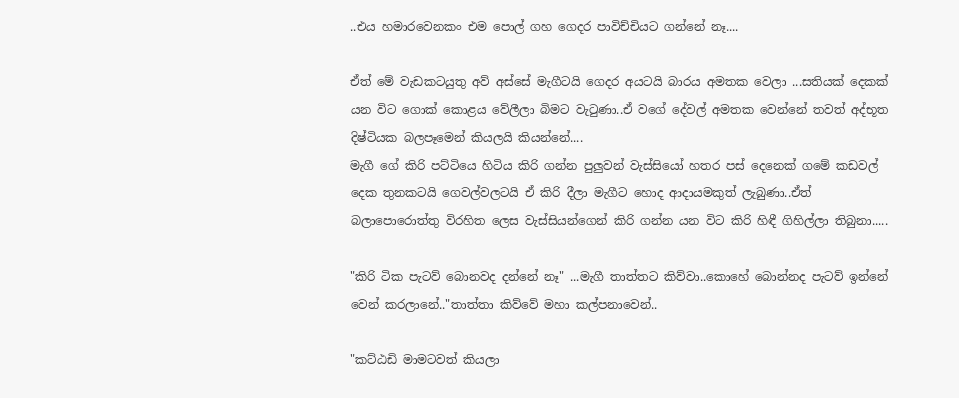..එය හමාරවෙනකං එම පොල් ගහ ගෙදර පාවිච්චියට ගන්නේ නෑ....

ඒත් මේ වැඩකටයුතු අව් අස්සේ මැගීටයි ගෙදර අයටයි බාරය අමතක වෙලා ...සතියක් දෙකක් යන විට ගොක් කොළය වේලීලා බිමට වැටුණා..ඒ වගේ දේවල් අමතක වෙන්නේ තවත් අද්භූත දිෂ්ටියක බලපෑමෙන් කියලයි කියන්නේ....
මැගී ගේ කිරි පට්ටියෙ හිටිය කිරි ගන්න පුලුවන් වැස්සියෝ හතර පස් දෙනෙක් ගමේ කඩවල් දෙක තුනකටයි ගෙවල්වලටයි ඒ කිරි දීලා මැගීට හොද ආදායමකුත් ලැබුණා..ඒත් බලාපොරොත්තු විරහිත ලෙස වැස්සියන්ගෙන් කිරි ගන්න යන විට කිරි හිඳී ගිහිල්ලා තිබුනා.....

"කිරි ටික පැටව් බොනවද දන්නේ නෑ" ...මැගී තාත්තට කිව්වා..කොහේ බොන්නද පැටව් ඉන්නේ වෙන් කරලානේ.."තාත්තා කිව්වේ මහා කල්පනාවෙන්..

"කට්ඨඩි මාමටවත් කියලා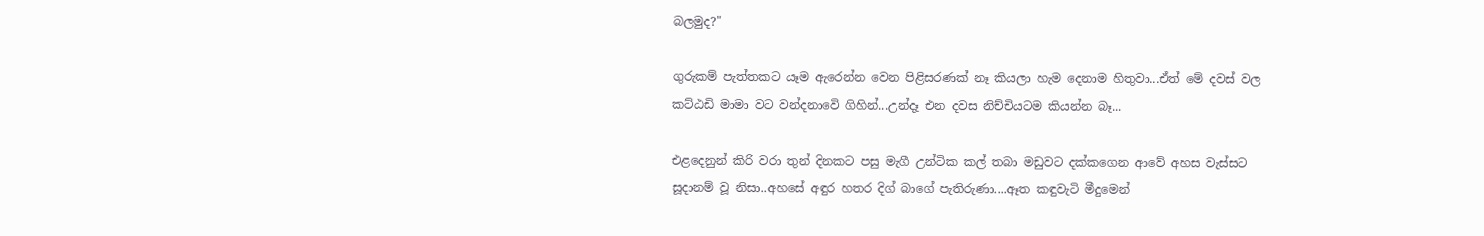බලමුද?"

ගුරුකම් පැත්තකට යෑම ඇරෙන්න වෙන පිළිසරණක් නෑ කියලා හැම දෙනාම හිතුවා...ඒත් මේ දවස් වල කට්ඨඩි මාමා වට වන්දනාවෙි ගිහින්...උන්දෑ එන දවස නිච්චියටම කියන්න බෑ...

එළදෙනුන් කිරි වරා තුන් දිනකට පසු මැගී උන්ටික කල් තබා මඩුවට දක්කගෙන ආවේ අහස වැස්සට සූදානම් වූ නිසා..අහසේ අඳුර හතර දිග් බාගේ පැතිරුණා....ඈත කඳුවැටි මීදුමෙන්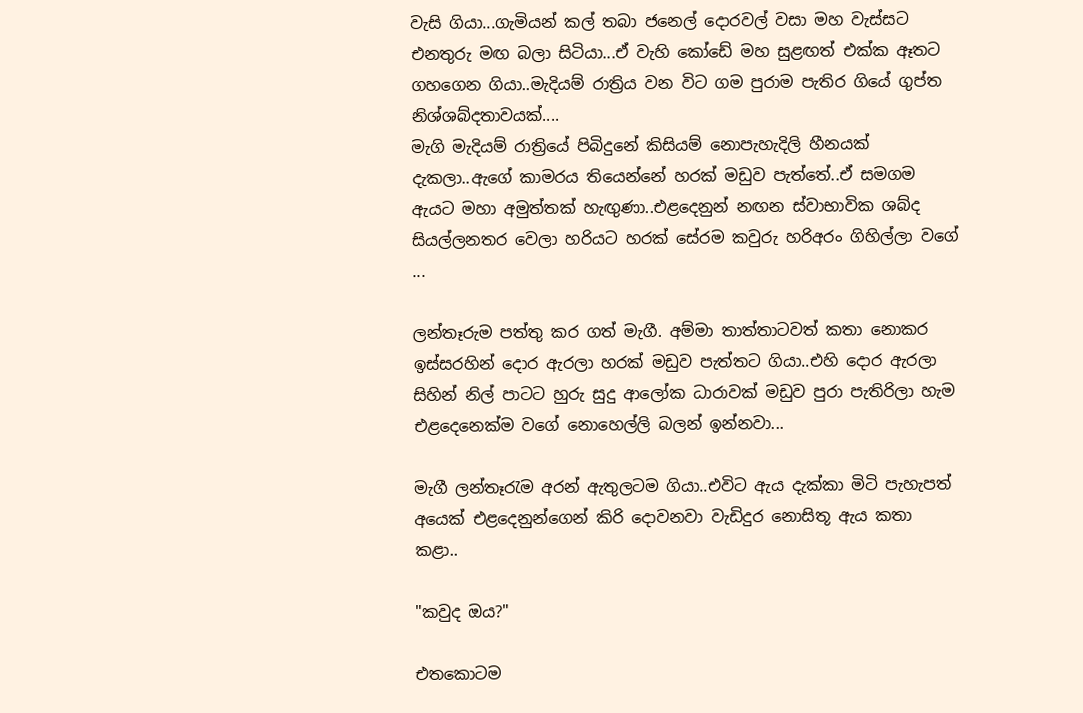වැසි ගියා...ගැමියන් කල් තබා ජනෙල් දොරවල් වසා මහ වැස්සට එනතුරු මඟ බලා සිටියා...ඒ වැහි කෝඩේ මහ සුළඟත් එක්ක ඈතට ගහගෙන ගියා..මැදියම් රාත්‍රිය වන විට ගම පුරාම පැතිර ගියේ ගුප්ත නිශ්ශබ්දතාවයක්....
මැගි මැදියම් රාත්‍රියේ පිබිදුනේ කිසියම් නොපැහැදිලි හීනයක් දැකලා..ඇගේ කාමරය තියෙන්නේ හරක් මඩුව පැත්තේ..ඒ සමගම ඇයට මහා අමුත්තක් හැඟුණා..එළදෙනුන් නඟන ස්වාභාවික ශබ්ද සියල්ලනතර වෙලා හරියට හරක් සේරම කවුරු හරිඅරං ගිහිල්ලා වගේ ...

ලන්තෑරුම පත්තු කර ගත් මැගී. අම්මා තාත්තාටවත් කතා නොකර ඉස්සරහින් දොර ඇරලා හරක් මඩුව පැත්තට ගියා..එහි දොර ඇරලා සිහින් නිල් පාටට හුරු සුදු ආලෝක ධාරාවක් මඩුව පුරා පැතිරිලා හැම එළදෙනෙක්ම වගේ නොහෙල්ලි බලන් ඉන්නවා...

මැගී ලන්තෑරැම අරන් ඇතුලටම ගියා..එවිට ඇය දැක්කා මිටි පැහැපත් අයෙක් එළදෙනුන්ගෙන් කිරි දොවනවා වැඩිදුර නොසිතූ ඇය කතා කළා..

"කවුද ඔය?"

එතකොටම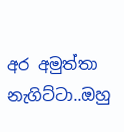අර අමුත්තා නැගිට්ටා..ඔහු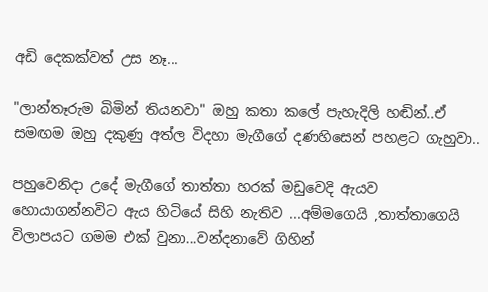අඩි දෙකක්වත් උස නෑ...

"ලාන්තෑරුම බිමින් තියනවා" ඔහු කතා කලේ පැහැදිලි හඬින්..ඒ සමඟම ඔහු දකුණු අත්ල විදහා මැගීගේ දණහිසෙන් පහළට ගැහුවා..

පහුවෙනිදා උදේ මැගීගේ තාත්තා හරක් මඩුවෙදි ඇයව හොයාගන්නවිට ඇය හිටියේ සිහි නැතිව ...අම්මගෙයි ,තාත්තාගෙයි විලාපයට ගමම එක් වුනා...වන්දනාවේ ගිහින්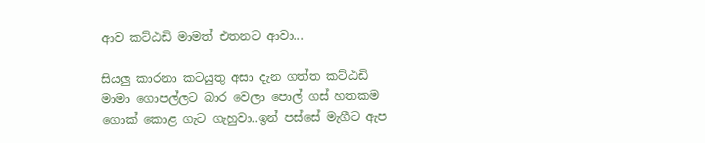ආව කට්ඨඩි මාමත් එතනට ආවා...

සියලු කාරනා කටයුතු අසා දැන ගත්ත කට්ඨඩි මාමා ගොපල්ලට බාර වෙලා පොල් ගස් හතකම ගොක් කොළ ගැට ගැහුවා..ඉන් පස්සේ මැගීට ඇප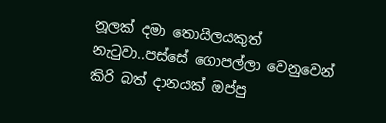නූලක් දමා තොයිලයකුත් නැටුවා..පස්සේ ගොපල්ලා වෙනුවෙන් කිරි බත් දානයක් ඔප්පු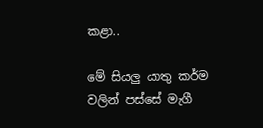කළා..

මේ සියලු යාතු කර්ම වලින් පස්සේ මැගී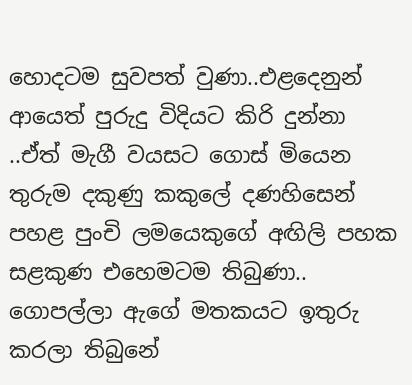හොදටම සුවපත් වුණා..එළදෙනුන් ආයෙත් පුරුදු විදියට කිරි දුන්නා ..ඒත් මැගී වයසට ගොස් මියෙන තුරුම දකුණු කකුලේ දණහිසෙන් පහළ පුංචි ලමයෙකුගේ අඟිලි පහක සළකුණ එහෙමටම තිබුණා.. ගොපල්ලා ඇගේ මතකයට ඉතුරු කරලා තිබුනේ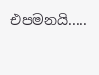එපමනයි.....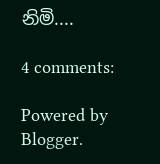නිමි....

4 comments:

Powered by Blogger.